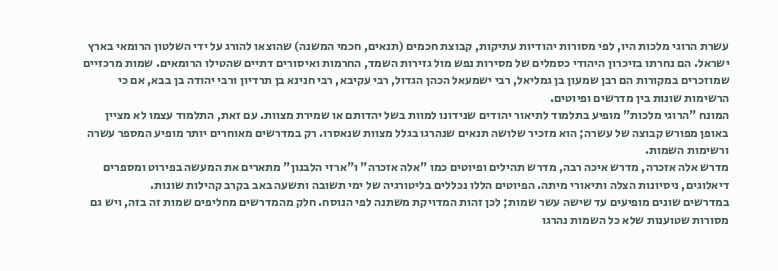עשרת הרוגי מלכות היו, לפי מסורות יהודיות עתיקות, קבוצת חכמים (תנאים, חכמי המשנה) שהוצאו להורג על ידי השלטון הרומאי בארץ ישראל. הם נחרתו בזיכרון היהודי כסמלים של מסירות נפש מול גזירות השמד, החרמות ואיסורים דתיים שהטילו הרומאים. שמות מרכזיים שמוזכרים במקורות הם רבן שמעון בן גמליאל, רבי ישמעאל הכהן הגדול, רבי עקיבא, רבי חנינא בן תרדיון ורבי יהודה בן בבא, אם כי הרשימות שונות בין מדרשים ופיוטים.
המונח "הרוגי מלכות" מופיע בתלמוד לתיאור יהודים שנידונו למוות בשל יהדותם או שמירת מצוות. עם זאת, התלמוד עצמו לא מציין באופן מפורש קבוצה של עשרה; הוא מזכיר שלושה תנאים שנהרגו בגלל מצוות שנאסרו. רק במדרשים מאוחרים יותר מופיע המספר עשרה ורשימות השמות.
מדרש אלה אזכרה, מדרש איכה רבה, מדרש תהילים ופיוטים כמו "אלה אזכרה" ו"ארזי הלבנון" מתארים את המעשה בפירוט ומספרים דיאלוגים, ניסיונות הצלה ותיאורי מיתה. הפיוטים הללו נכללים בליטורגיה של ימי תשובה ותשעה באב בקרב קהילות שונות.
במדרשים שונים מופיעים עד שישה עשר שמות; לכן זהות המדויקת משתנה לפי הנוסח. חלק מהמדרשים מחליפים שמות זה בזה, ויש גם מסורות שטוענות שלא כל השמות נהרגו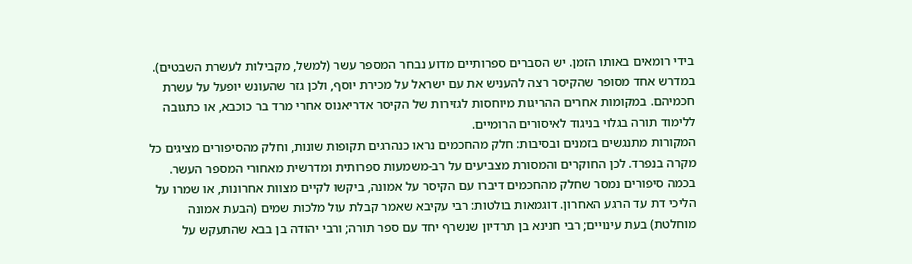בידי רומאים באותו הזמן. יש הסברים ספרותיים מדוע נבחר המספר עשר (למשל, מקבילות לעשרת השבטים).
במדרש אחד מסופר שהקיסר רצה להעניש את עם ישראל על מכירת יוסף, ולכן גזר שהעונש יופעל על עשרת חכמיהם. במקומות אחרים ההריגות מיוחסות לגזירות של הקיסר אדריאנוס אחרי מרד בר כוכבא, או כתגובה ללימוד תורה בגלוי בניגוד לאיסורים הרומיים.
המקורות מתנגשים בזמנים ובסיבות: חלק מהחכמים נראו כנהרגים תקופות שונות, וחלק מהסיפורים מציגים כל מקרה בנפרד. לכן החוקרים והמסורת מצביעים על רב-משמעות ספרותית ומדרשית מאחורי המספר העשר.
בכמה סיפורים נמסר שחלק מהחכמים דיברו עם הקיסר על אמונה, ביקשו לקיים מצוות אחרונות, או שמרו על הליכי דת עד הרגע האחרון. דוגמאות בולטות: רבי עקיבא שאמר קבלת עול מלכות שמים (הבעת אמונה מוחלטת) בעת עינויים; רבי חנינא בן תרדיון שנשרף יחד עם ספר תורה; ורבי יהודה בן בבא שהתעקש על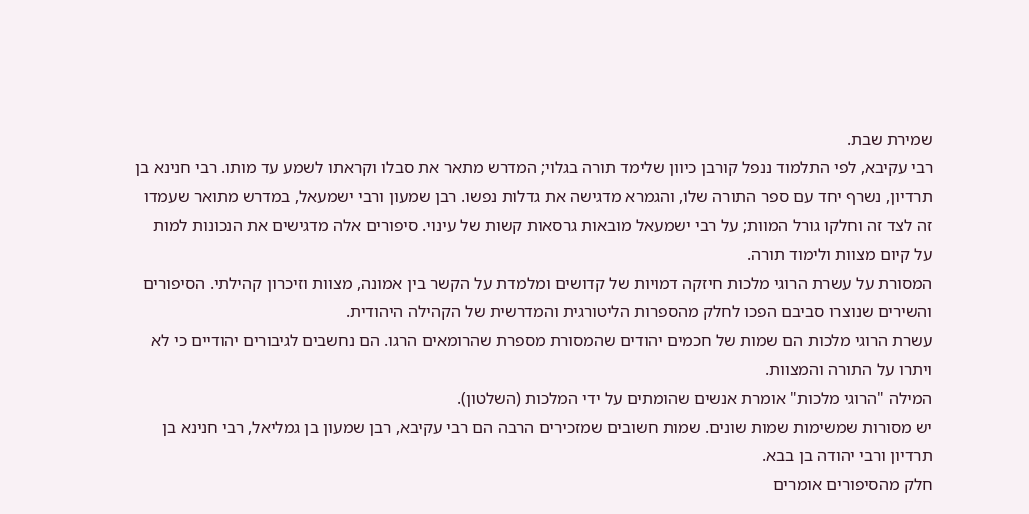שמירת שבת.
רבי עקיבא, לפי התלמוד ננפל קורבן כיוון שלימד תורה בגלוי; המדרש מתאר את סבלו וקראתו לשמע עד מותו. רבי חנינא בן תרדיון, נשרף יחד עם ספר התורה שלו, והגמרא מדגישה את גדלות נפשו. רבן שמעון ורבי ישמעאל, במדרש מתואר שעמדו זה לצד זה וחלקו גורל המוות; על רבי ישמעאל מובאות גרסאות קשות של עינוי. סיפורים אלה מדגישים את הנכונות למות על קיום מצוות ולימוד תורה.
המסורת על עשרת הרוגי מלכות חיזקה דמויות של קדושים ומלמדת על הקשר בין אמונה, מצוות וזיכרון קהילתי. הסיפורים והשירים שנוצרו סביבם הפכו לחלק מהספרות הליטורגית והמדרשית של הקהילה היהודית.
עשרת הרוגי מלכות הם שמות של חכמים יהודים שהמסורת מספרת שהרומאים הרגו. הם נחשבים לגיבורים יהודיים כי לא ויתרו על התורה והמצוות.
המילה "הרוגי מלכות" אומרת אנשים שהומתים על ידי המלכות (השלטון).
יש מסורות שמשימות שמות שונים. שמות חשובים שמזכירים הרבה הם רבי עקיבא, רבן שמעון בן גמליאל, רבי חנינא בן תרדיון ורבי יהודה בן בבא.
חלק מהסיפורים אומרים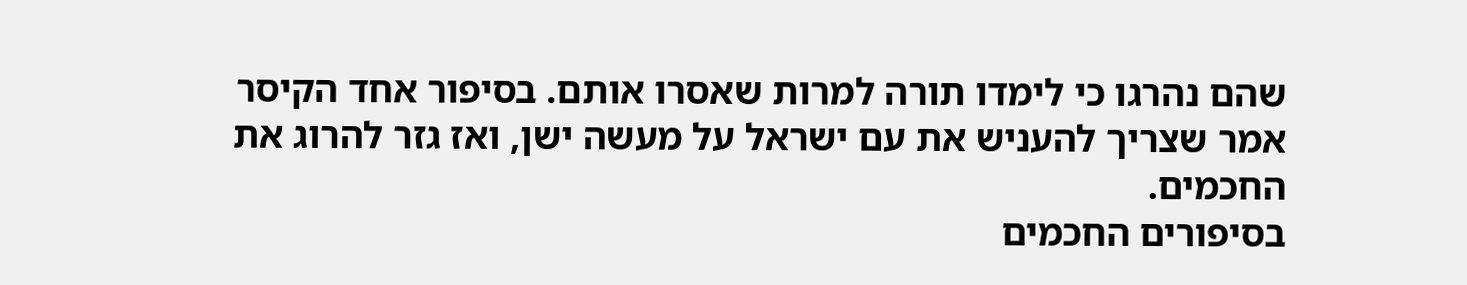שהם נהרגו כי לימדו תורה למרות שאסרו אותם. בסיפור אחד הקיסר אמר שצריך להעניש את עם ישראל על מעשה ישן, ואז גזר להרוג את החכמים.
בסיפורים החכמים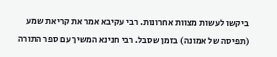ביקשו לעשות מצוות אחרונות. רבי עקיבא אמר את קריאת שמע (תפיסה של אמונה) בזמן שסבל. רבי חנינא המשיך עם ספר התורה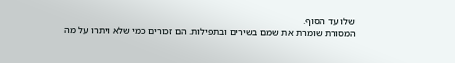שלו עד הסוף.
המסורת שומרת את שמם בשירים ובתפילות. הם זכורים כמי שלא ויתרו על מה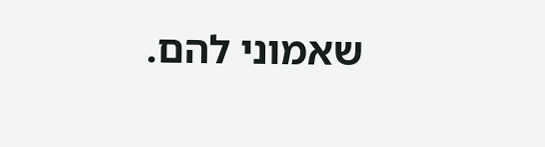שאמוני להם.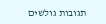תגובות גולשים